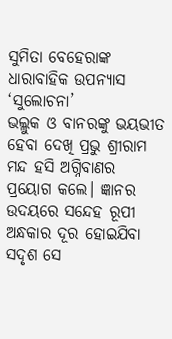ସୁମିତା ବେହେରାଙ୍କ ଧାରାବାହିକ ଉପନ୍ୟାସ ‘ସୁଲୋଚନା’
ଭଲ୍ଲୁକ ଓ ବାନରଙ୍କୁ ଭୟଭୀତ ହେବା ଦେଖି ପ୍ରଭୁ ଶ୍ରୀରାମ ମନ୍ଦ ହସି ଅଗ୍ନିବାଣର ପ୍ରୟୋଗ କଲେ। ଜ୍ଞାନର ଉଦୟରେ ସନ୍ଦେହ ରୂପୀ ଅନ୍ଧକାର ଦୂର ହୋଇଯିବା ସଦୃଶ ସେ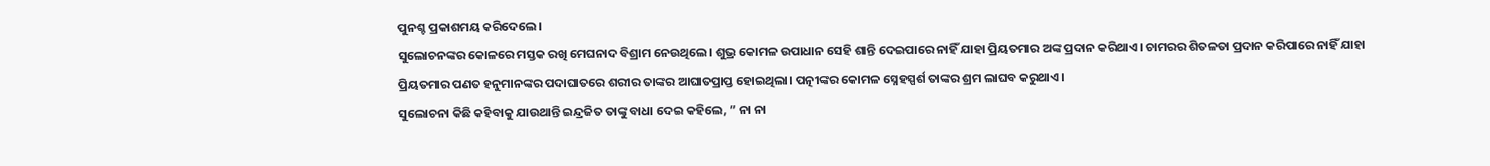ପୁନଶ୍ଚ ପ୍ରକାଶମୟ କରିଦେଲେ।
ସୁଲୋଚନଙ୍କର କୋଳରେ ମସ୍ତକ ରଖି ମେଘନାଦ ବିଶ୍ରାମ ନେଉଥିଲେ। ଶୁଭ୍ର କୋମଳ ଉପାଧାନ ସେହି ଶାନ୍ତି ଦେଇପାରେ ନାହିଁ ଯାହା ପ୍ରିୟତମାର ଅଙ୍କ ପ୍ରଦାନ କରିଥାଏ। ଚାମରର ଶିତଳତା ପ୍ରଦାନ କରିପାରେ ନାହିଁ ଯାହା ପ୍ରିୟତମାର ପଣତ ହନୁମାନଙ୍କର ପଦାଘାତରେ ଶରୀର ତାଙ୍କର ଆଘାତପ୍ରାପ୍ତ ହୋଇଥିଲା। ପତ୍ନୀଙ୍କର କୋମଳ ସ୍ନେହସ୍ପର୍ଶ ତାଙ୍କର ଶ୍ରମ ଲାଘବ କରୁଥାଏ।
ସୁଲୋଚନା କିଛି କହିବାକୁ ଯାଉଥାନ୍ତି ଇନ୍ଦ୍ରଜିତ ତାଙ୍କୁ ବାଧା ଦେଇ କହିଲେ, ” ନା ନା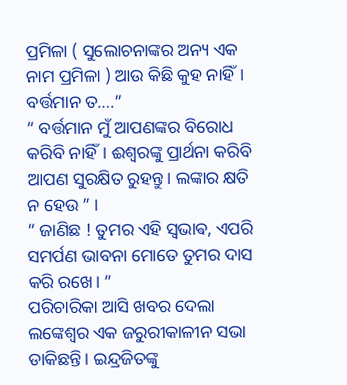ପ୍ରମିଳା ( ସୁଲୋଚନାଙ୍କର ଅନ୍ୟ ଏକ ନାମ ପ୍ରମିଳା ) ଆଉ କିଛି କୁହ ନାହିଁ। ବର୍ତ୍ତମାନ ତ….”
” ବର୍ତ୍ତମାନ ମୁଁ ଆପଣଙ୍କର ବିରୋଧ କରିବି ନାହିଁ। ଈଶ୍ୱରଙ୍କୁ ପ୍ରାର୍ଥନା କରିବି ଆପଣ ସୁରକ୍ଷିତ ରୁହନ୍ତୁ। ଲଙ୍କାର କ୍ଷତି ନ ହେଉ ” ।
” ଜାଣିଛ ! ତୁମର ଏହି ସ୍ଵଭାଵ, ଏପରି ସମର୍ପଣ ଭାବନା ମୋତେ ତୁମର ଦାସ କରି ରଖେ। ”
ପରିଚାରିକା ଆସି ଖବର ଦେଲା ଲଙ୍କେଶ୍ୱର ଏକ ଜରୁରୀକାଳୀନ ସଭା ଡାକିଛନ୍ତି। ଇନ୍ଦ୍ରଜିତଙ୍କୁ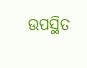ଉପସ୍ଥିତ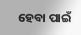ହେବା ପାଇଁ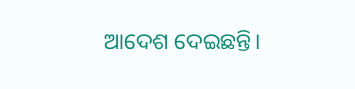ଆଦେଶ ଦେଇଛନ୍ତି।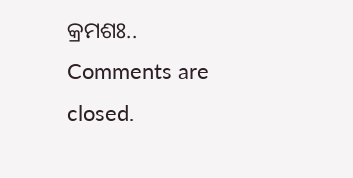କ୍ରମଶଃ..
Comments are closed.